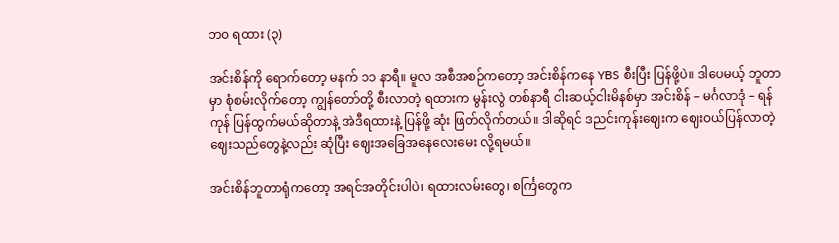ဘ၀ ရထား (၃)

အင်းစိန်ကို ရောက်တော့ မနက် ၁၁ နာရီ။ မူလ အစီအစဉ်ကတော့ အင်းစိန်ကနေ YBS စီးပြီး ပြန်ဖို့ပဲ။ ဒါပေမယ့် ဘူတာမှာ စုံစမ်းလိုက်တော့ ကျွန်တော်တို့ စီးလာတဲ့ ရထားက မွန်းလွဲ တစ်နာရီ ငါးဆယ့်ငါးမိနစ်မှာ အင်းစိန် – မင်္ဂလာဒုံ – ရန်ကုန် ပြန်ထွက်မယ်ဆိုတာနဲ့ အဲဒီရထားနဲ့ ပြန်ဖို့ ဆုံး ဖြတ်လိုက်တယ်။ ဒါဆိုရင် ဒညင်းကုန်းဈေးက ဈေးဝယ်ပြန်လာတဲ့ ဈေးသည်တွေနဲ့လည်း ဆုံပြီး ဈေးအခြေအနေလေးမေး လို့ရမယ်။

အင်းစိန်ဘူတာရုံကတော့ အရင်အတိုင်းပါပဲ၊ ရထားလမ်းတွေ၊ စင်္ကြတွေက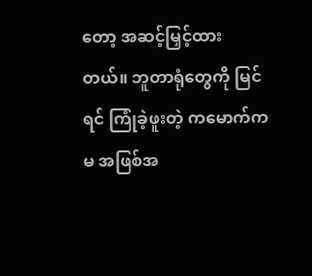တော့ အဆင့်မြှင့်ထား တယ်။ ဘူတာရုံတွေကို မြင်ရင် ကြုံခဲ့ဖူးတဲ့ ကမောက်ကမ အဖြစ်အ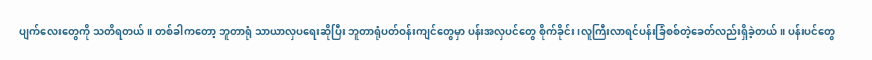ပျက်လေးတွေကို သတိရတယ်။ တစ်ခါကတော့ ဘူတာရုံ သာယာလှပရေးဆိုပြီး ဘူတာရုံပတ်ဝန်းကျင်တွေမှာ ပန်းအလှပင်တွေ စိုက်ခိုင်း၊လူကြီးလာရင်ပန်းခြံစစ်တဲ့ခေတ်လည်းရှိခဲ့တယ်။ ပန်းပင်တွေ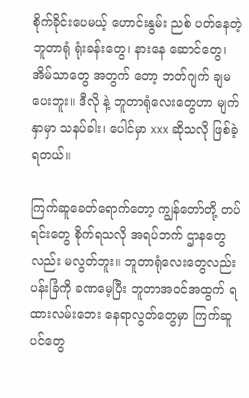စိုက်ခိုင်းပေမယ့် ဟောင်းနွမ်း ညစ် ပတ်နေတဲ့ ဘူတာရုံ ရုံးခန်းတွေ၊ နားနေ ဆောင်တွေ၊ အိမ်သာတွေ အတွက် တော့ ဘတ်ဂျက် ချမပေးဘူး။ ဒီလို နဲ့ ဘူတာရုံလေးတွေဟာ မျက်နှာမှာ သနပ်ခါး၊ ပေါင်မှာ xxx ဆိုသလို ဖြစ်ခဲ့ ရတယ်။

ကြက်ဆူခေတ်ရောက်တော့ ကျွန်တော်တို့ တပ်ရင်းတွေ စိုက်ရသလို အရပ်ဘက် ဌာနတွေလည်း မလွတ်ဘူး။ ဘူတာရုံလေးတွေလည်း ပန်းခြံကို ခဏမေ့ပြီး ဘူတာအဝင်အထွက် ရထားလမ်းဘေး နေရာလွတ်တွေမှာ ကြက်ဆူပင်တွေ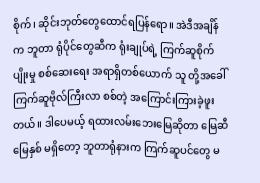စိုက်၊ ဆိုင်းဘုတ်တွေထောင်ရပြန်ရော။ အဲဒီအချိန်က ဘူတာ ရုံပိုင်တွေဆီက ရုံးချုပ်ရဲ့ ကြက်ဆူစိုက်ပျိုးမှု စစ်ဆေးရေး အရာရှိတစ်ယောက် သူ တို့အခေါ် ကြက်ဆူဗိုလ်ကြီးလာ စစ်တဲ့ အကြောင်းကြားခဲ့ဖူးတယ်။ ဒါပေမယ့် ရထားလမ်းဘေးမြေဆိုတာ မြေဆီ မြေနှစ် မရှိတော့ ဘူတာရုံနားက ကြက်ဆူပင်တွေ မ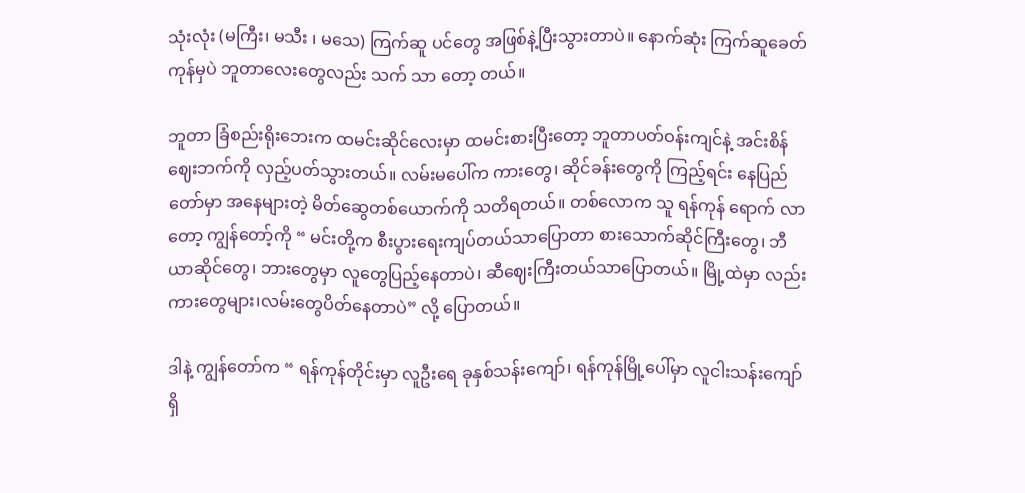သုံးလုံး (မကြီး၊ မသီး ၊ မသေ) ကြက်ဆူ ပင်တွေ အဖြစ်နဲ့ပြီးသွားတာပဲ။ နောက်ဆုံး ကြက်ဆူခေတ်ကုန်မှပဲ ဘူတာလေးတွေလည်း သက် သာ တော့ တယ်။

ဘူတာ ခြံစည်းရိုးဘေးက ထမင်းဆိုင်လေးမှာ ထမင်းစားပြီးတော့ ဘူတာပတ်ဝန်းကျင်နဲ့ အင်းစိန် ဈေးဘက်ကို လှည့်ပတ်သွားတယ်။ လမ်းမပေါ်က ကားတွေ၊ ဆိုင်ခန်းတွေကို ကြည့်ရင်း နေပြည် တော်မှာ အနေများတဲ့ မိတ်ဆွေတစ်ယောက်ကို သတိရတယ်။ တစ်လောက သူ ရန်ကုန် ရောက် လာတော့ ကျွန်တော့်ကို “ မင်းတို့က စီးပွားရေးကျပ်တယ်သာပြောတာ စားသောက်ဆိုင်ကြီးတွေ၊ ဘီယာဆိုင်တွေ၊ ဘားတွေမှာ လူတွေပြည့်နေတာပဲ၊ ဆီဈေးကြီးတယ်သာပြောတယ်။ မြို့ထဲမှာ လည်း ကားတွေများ၊လမ်းတွေပိတ်နေတာပဲ” လို့ ပြောတယ်။

ဒါနဲ့ ကျွန်တော်က “ ရန်ကုန်တိုင်းမှာ လူဦးရေ ခုနှစ်သန်းကျော်၊ ရန်ကုန်မြို့ပေါ်မှာ လူငါးသန်းကျော် ရှိ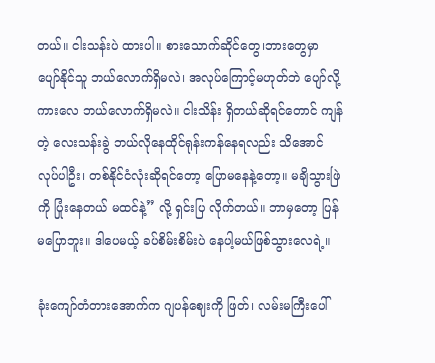တယ်။ ငါးသန်းပဲ ထားပါ။ စားသောက်ဆိုင်တွေ၊ဘားတွေမှာ ပျော်နိုင်သူ ဘယ်လောက်ရှိမလဲ၊ အလုပ်ကြောင့်မဟုတ်ဘဲ ပျော်လို့ ကားလေ ဘယ်လောက်ရှိမလဲ။ ငါးသိန်း ရှိတယ်ဆိုရင်တောင် ကျန်တဲ့ လေးသန်းခွဲ ဘယ်လိုနေထိုင်ရုန်းကန်နေရလည်း သိအောင်လုပ်ပါဦး၊ တစ်နိုင်ငံလုံးဆိုရင်တော့ ပြောမနေနဲ့တော့။ မချိသွားဖြဲ ကို ပြုံးနေတယ် မထင်နဲ့” လို့ ရှင်းပြ လိုက်တယ်။ ဘာမှတော့ ပြန်မပြောဘူး။ ဒါပေမယ့် ခပ်စိမ်းစိမ်းပဲ နေပါ့မယ်ဖြစ်သွားလေရဲ့။

ခုံးကျော်တံတားအောက်က ဂျပန်ဈေးကို ဖြတ်၊ လမ်းမကြီးပေါ်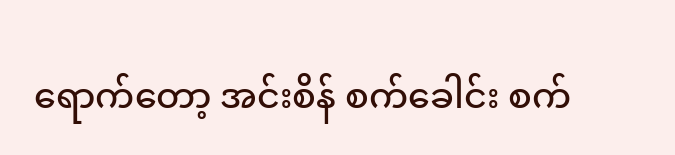ရောက်တော့ အင်းစိန် စက်ခေါင်း စက်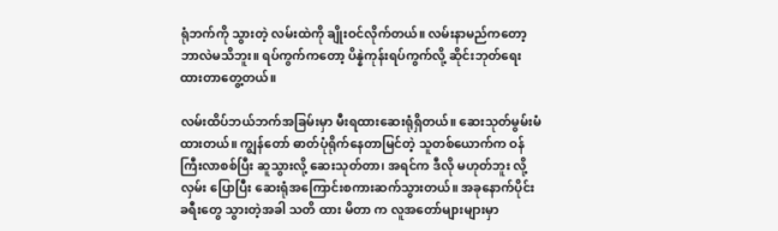ရုံဘက်ကို သွားတဲ့ လမ်းထဲကို ချိုးဝင်လိုက်တယ်။ လမ်းနာမည်ကတော့ ဘာလဲမသိဘူး။ ရပ်ကွက်ကတော့ ပိန္နဲကုန်းရပ်ကွက်လို့ ဆိုင်းဘုတ်ရေးထားတာတွေ့တယ်။

လမ်းထိပ်ဘယ်ဘက်အခြမ်းမှာ မီးရထားဆေးရုံရှိတယ်။ ဆေးသုတ်မွမ်းမံထားတယ်။ ကျွန်တော် ဓာတ်ပုံရိုက်နေတာမြင်တဲ့ သူတစ်ယောက်က ဝန်ကြီးလာစစ်ပြီး ဆူသွားလို့ ဆေးသုတ်တာ၊ အရင်က ဒီလို မဟုတ်ဘူး လို့ လှမ်း ပြောပြီး ဆေးရုံအကြောင်းစကားဆက်သွားတယ်။ အခုနောက်ပိုင်း ခရီးတွေ သွားတဲ့အခါ သတိ ထား မိတာ က လူအတော်များများမှာ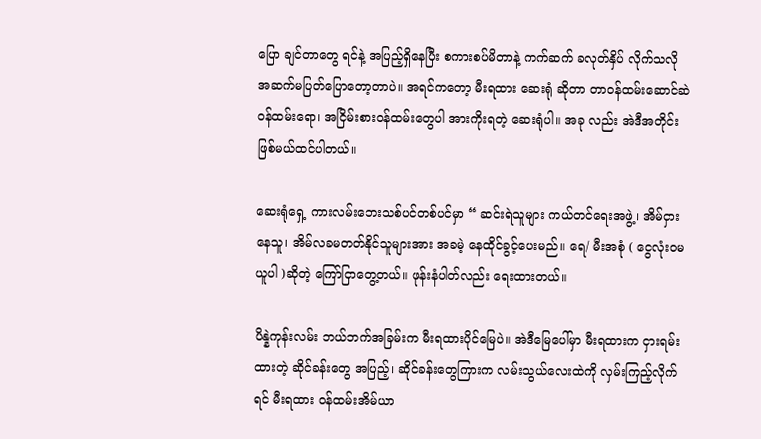ပြော ချင်တာတွေ ရင်နဲ့ အပြည့်ရှိနေပြီး စကားစပ်မိတာနဲ့ ကက်ဆက် ခလုတ်နှိပ် လိုက်သလို အဆက်မပြတ်ပြောတော့တာပဲ။ အရင်ကတော့ မီးရထား ဆေးရုံ ဆိုတာ တာဝန်ထမ်းဆောင်ဆဲဝန်ထမ်းရော၊ အငြိမ်းစားဝန်ထမ်းတွေပါ အားကိုးရတဲ့ ဆေးရုံပါ။ အခု လည်း အဲဒီအတိုင်းဖြစ်မယ်ထင်ပါတယ်။

ဆေးရုံရှေ့ ကားလမ်းဘေးသစ်ပင်တစ်ပင်မှာ “ ဆင်းရဲသူများ ကယ်တင်ရေးအဖွဲ့၊ အိမ်ငှားနေသူ၊ အိမ်လခမတတ်နိုင်သူများအား အခမဲ့ နေထိုင်ခွင့်ပေးမည်။ ရေ/ မီးအစုံ ( ငွေလုံးဝမယူပါ )ဆိုတဲ့ ကြော်ငြာတွေ့တယ်။ ဖုန်းနံပါတ်လည်း ရေးထားတယ်။

ပိန္နဲကုန်းလမ်း ဘယ်ဘက်အခြမ်းက မီးရထားပိုင်မြေပဲ။ အဲဒီမြေပေါ်မှာ မီးရထားက ငှားရမ်းထားတဲ့ ဆိုင်ခန်းတွေ အပြည့်၊ ဆိုင်ခန်းတွေကြားက လမ်းသွယ်လေးထဲကို လှမ်းကြည့်လိုက်ရင် မီးရထား ဝန်ထမ်းအိမ်ယာ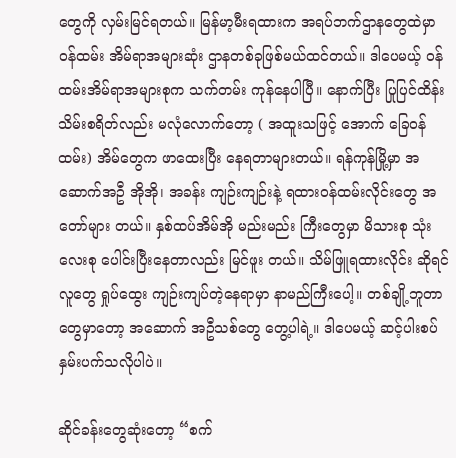တွေကို လှမ်းမြင်ရတယ်။ မြန်မာ့မီးရထားက အရပ်ဘက်ဌာနတွေထဲမှာ ဝန်ထမ်း အိမ်ရာအများဆုံး ဌာနတစ်ခုဖြစ်မယ်ထင်တယ်။ ဒါပေမယ့် ဝန်ထမ်းအိမ်ရာအများစုက သက်တမ်း ကုန်နေပါပြီ။ နောက်ပြီး ပြုပြင်ထိန်းသိမ်းစရိတ်လည်း မလုံလောက်တော့ ( အထူးသဖြင့် အောက် ခြေဝန်ထမ်း) အိမ်တွေက ဖာထေးပြီး နေရတာများတယ်။ ရန်ကုန်မြို့မှာ အဆောက်အဦ အိုအို၊ အခန်း ကျဉ်းကျဉ်းနဲ့ ရထားဝန်ထမ်းလိုင်းတွေ အတော်များ တယ်။ နှစ်ထပ်အိမ်အို မည်းမည်း ကြီးတွေမှာ မိသားစု သုံးလေးစု ပေါင်းပြီးနေတာလည်း မြင်ဖူး တယ်။ သိမ်ဖြူရထားလိုင်း ဆိုရင် လူတွေ ရှုပ်ထွေး ကျဉ်းကျပ်တဲ့နေရာမှာ နာမည်ကြီးပေါ့။ တစ်ချို့ဘူတာတွေမှာတော့ အဆောက် အဦသစ်တွေ တွေ့ပါရဲ့။ ဒါပေမယ့် ဆင့်ပါးစပ် နှမ်းပက်သလိုပါပဲ။

ဆိုင်ခန်းတွေဆုံးတော့ “စက်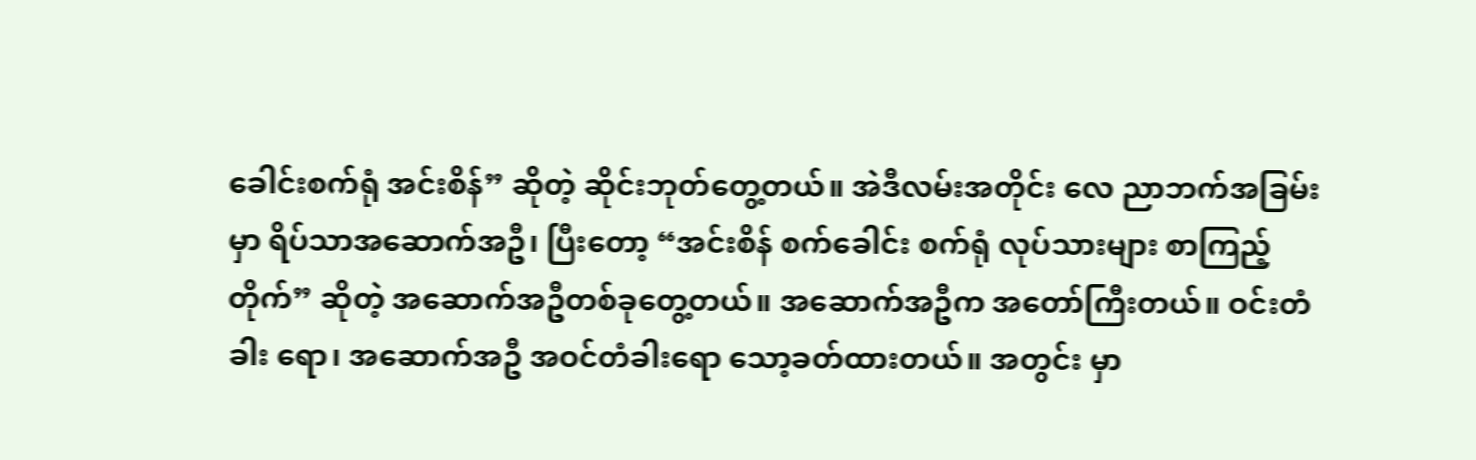ခေါင်းစက်ရုံ အင်းစိန်” ဆိုတဲ့ ဆိုင်းဘုတ်တွေ့တယ်။ အဲဒီလမ်းအတိုင်း လေ ညာဘက်အခြမ်းမှာ ရိပ်သာအဆောက်အဦ၊ ပြီးတော့ “အင်းစိန် စက်ခေါင်း စက်ရုံ လုပ်သားများ စာကြည့် တိုက်” ဆိုတဲ့ အဆောက်အဦတစ်ခုတွေ့တယ်။ အဆောက်အဦက အတော်ကြီးတယ်။ ဝင်းတံခါး ရော၊ အဆောက်အဦ အဝင်တံခါးရော သော့ခတ်ထားတယ်။ အတွင်း မှာ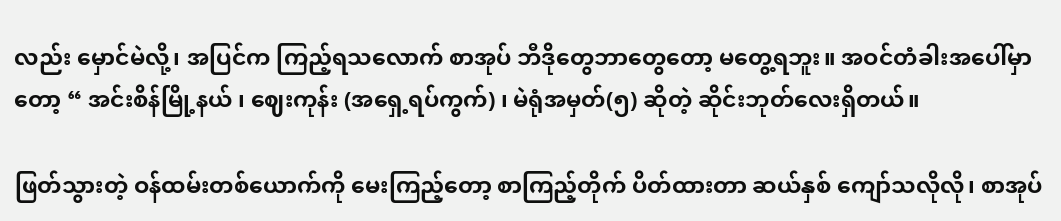လည်း မှောင်မဲလို့၊ အပြင်က ကြည့်ရသလောက် စာအုပ် ဘီဒိုတွေဘာတွေတော့ မတွေ့ရဘူး။ အဝင်တံခါးအပေါ်မှာတော့ “ အင်းစိန်မြို့နယ် ၊ ဈေးကုန်း (အရှေ့ရပ်ကွက်) ၊ မဲရုံအမှတ်(၅) ဆိုတဲ့ ဆိုင်းဘုတ်လေးရှိတယ်။

ဖြတ်သွားတဲ့ ဝန်ထမ်းတစ်ယောက်ကို မေးကြည့်တော့ စာကြည့်တိုက် ပိတ်ထားတာ ဆယ်နှစ် ကျော်သလိုလို၊ စာအုပ်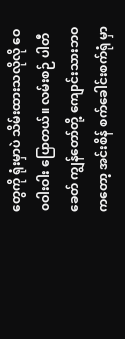တွေကို ရုံးမှာပဲ သိမ်းထားသလိုလို ဝေ၀ဝါးဝါး ပြောတယ်။ လမ်းစဉ် ပါတီ ခေတ် ကျွန်တော်တို့ ကျောင်းသားဘဝကတော့ အင်းစိန် စက်ခေါင်းစက်ရုံ မှာ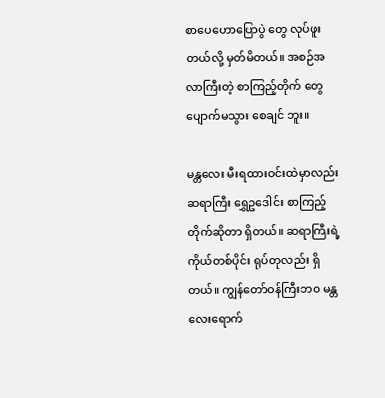စာပေဟောပြောပွဲ တွေ လုပ်ဖူးတယ်လို့ မှတ်မိတယ်။ အစဉ်အလာကြီးတဲ့ စာကြည့်တိုက် တွေ ပျောက်မသွား စေချင် ဘူး။

မန္တလေး မီးရထားဝင်းထဲမှာလည်း ဆရာကြီး ရွှေဥဒေါင်း စာကြည့်တိုက်ဆိုတာ ရှိတယ်။ ဆရာကြီးရဲ့ ကိုယ်တစ်ပိုင်း ရုပ်တုလည်း ရှိတယ်။ ကျွန်တော်ဝန်ကြီးဘ၀ မန္တလေးရောက်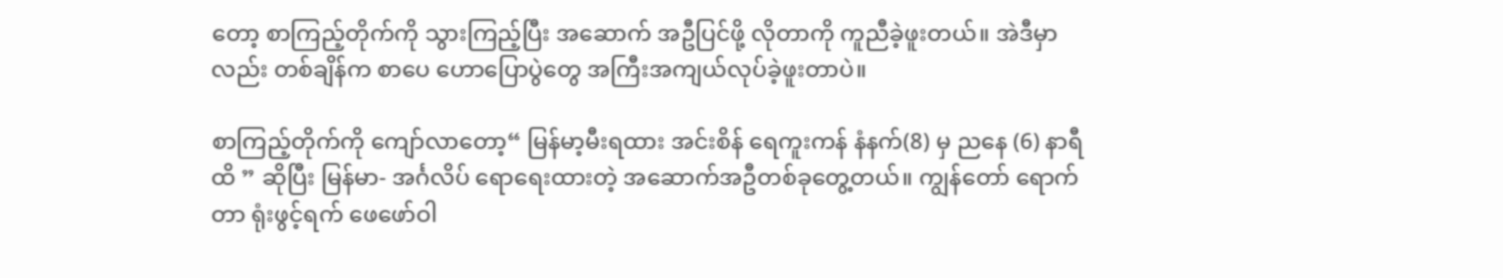တော့ စာကြည့်တိုက်ကို သွားကြည့်ပြီး အဆောက် အဦပြင်ဖို့ လိုတာကို ကူညီခဲ့ဖူးတယ်။ အဲဒီမှာလည်း တစ်ချိန်က စာပေ ဟောပြောပွဲတွေ အကြီးအကျယ်လုပ်ခဲ့ဖူးတာပဲ။

စာကြည့်တိုက်ကို ကျော်လာတော့“ မြန်မာ့မီးရထား အင်းစိန် ရေကူးကန် နံနက်(8) မှ ညနေ (6) နာရီထိ ” ဆိုပြီး မြန်မာ- အင်္ဂလိပ် ရောရေးထားတဲ့ အဆောက်အဦတစ်ခုတွေ့တယ်။ ကျွန်တော် ရောက်တာ ရုံးဖွင့်ရက် ဖေဖော်ဝါ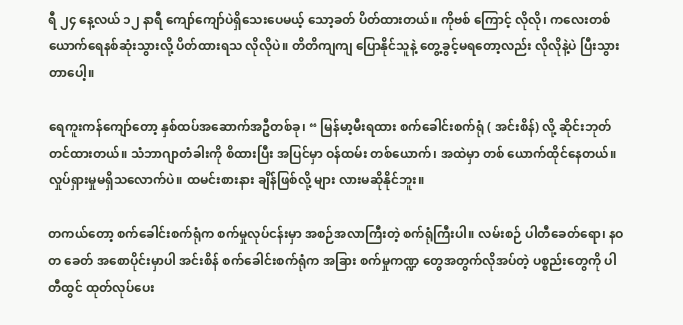ရီ ၂၄ နေ့လယ် ၁၂ နာရီ ကျော်ကျော်ပဲရှိသေးပေမယ့် သော့ခတ် ပိတ်ထားတယ်။ ကိုဗစ် ကြောင့် လိုလို၊ ကလေးတစ်ယောက်ရေနစ်ဆုံးသွားလို့ ပိတ်ထားရသ လိုလိုပဲ။ တိတိကျကျ ပြောနိုင်သူနဲ့ တွေ့ခွင့်မရတော့လည်း လိုလိုနဲ့ပဲ ပြီးသွားတာပေါ့။

ရေကူးကန်ကျော်တော့ နှစ်ထပ်အဆောက်အဦတစ်ခု၊ “ မြန်မာ့မီးရထား စက်ခေါင်းစက်ရုံ ( အင်းစိန်) လို့ ဆိုင်းဘုတ်တင်ထားတယ်။ သံဘာဂျာတံခါးကို စိထားပြီး အပြင်မှာ ဝန်ထမ်း တစ်ယောက်၊ အထဲမှာ တစ် ယောက်ထိုင်နေတယ်။ လှုပ်ရှားမှုမရှိသလောက်ပဲ။ ထမင်းစားနား ချိန်ဖြစ်လို့ များ လားမဆိုနိုင်ဘူး။

တကယ်တော့ စက်ခေါင်းစက်ရုံက စက်မှုလုပ်ငန်းမှာ အစဉ်အလာကြီးတဲ့ စက်ရုံကြီးပါ။ လမ်းစဉ် ပါတီခေတ်ရော၊ နဝတ ခေတ် အစောပိုင်းမှာပါ အင်းစိန် စက်ခေါင်းစက်ရုံက အခြား စက်မှုကဏ္ဍ တွေအတွက်လိုအပ်တဲ့ ပစ္စည်းတွေကို ပါ တီထွင် ထုတ်လုပ်ပေး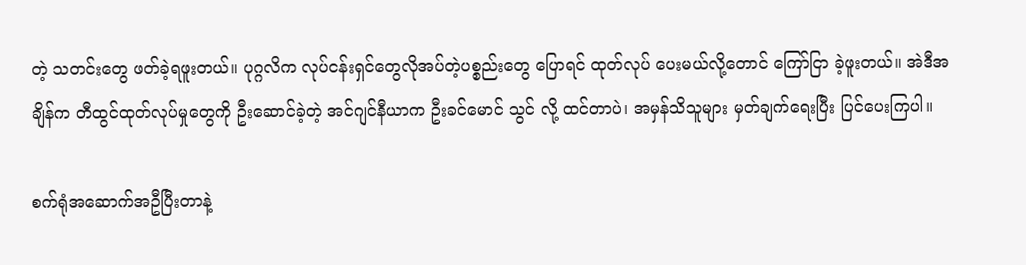တဲ့ သတင်းတွေ ဖတ်ခဲ့ရဖူးတယ်။ ပုဂ္ဂလိက လုပ်ငန်းရှင်တွေလိုအပ်တဲ့ပစ္စည်းတွေ ပြောရင် ထုတ်လုပ် ပေးမယ်လို့တောင် ကြော်ငြာ ခဲ့ဖူးတယ်။ အဲဒီအချိန်က တီထွင်ထုတ်လုပ်မှုတွေကို ဦးဆောင်ခဲ့တဲ့ အင်ဂျင်နီယာက ဦးခင်မောင် သွင် လို့ ထင်တာပဲ၊ အမှန်သိသူများ မှတ်ချက်ရေးပြီး ပြင်ပေးကြပါ။

စက်ရုံအဆောက်အဦပြီးတာနဲ့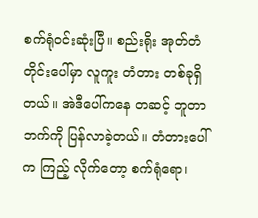စက်ရုံဝင်းဆုံးပြီ။ စည်းရိုး အုတ်တံတိုင်းပေါ်မှာ လူကူး တံတား တစ်ခုရှိတယ်။ အဲဒီပေါ်ကနေ တဆင့် ဘူတာဘက်ကို ပြန်လာခဲ့တယ်။ တံတားပေါ်က ကြည့် လိုက်တော့ စက်ရုံရော၊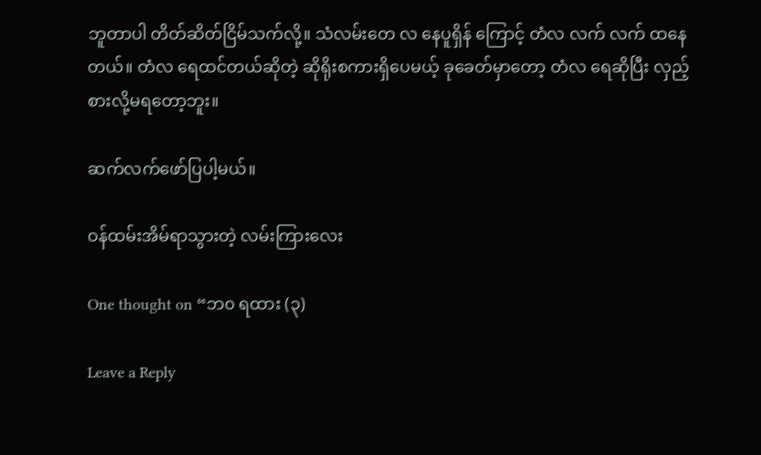ဘူတာပါ တိတ်ဆိတ်ငြိမ်သက်လို့။ သံလမ်းတေ လ နေပူရှိန် ကြောင့် တံလ လက် လက် ထနေတယ်။ တံလ ရေထင်တယ်ဆိုတဲ့ ဆိုရိုးစကားရှိပေမယ့် ခုခေတ်မှာတော့ တံလ ရေဆိုပြီး လှည့်စားလို့မရတော့ဘူး။

ဆက်လက်ဖော်ပြပါ့မယ်။

ဝန်ထမ်းအိမ်ရာသွားတဲ့ လမ်းကြားလေး

One thought on “ဘ၀ ရထား (၃)

Leave a Reply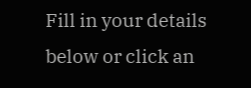Fill in your details below or click an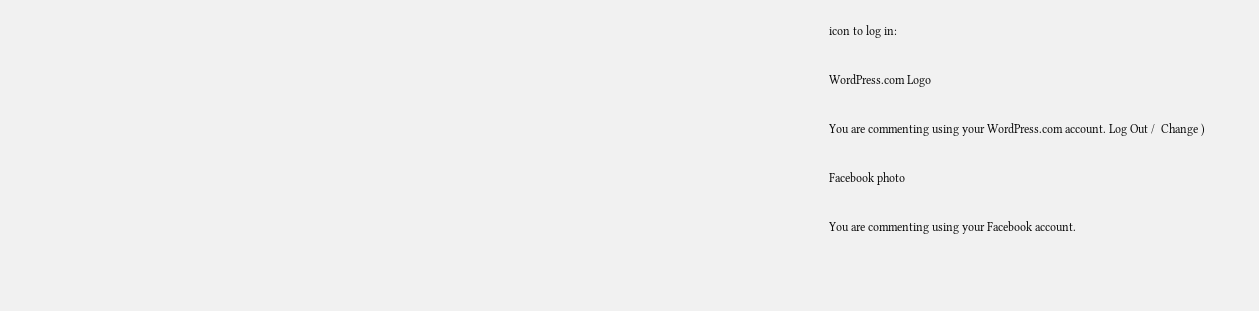icon to log in:

WordPress.com Logo

You are commenting using your WordPress.com account. Log Out /  Change )

Facebook photo

You are commenting using your Facebook account.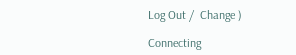Log Out /  Change )

Connecting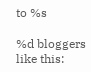to %s

%d bloggers like this: